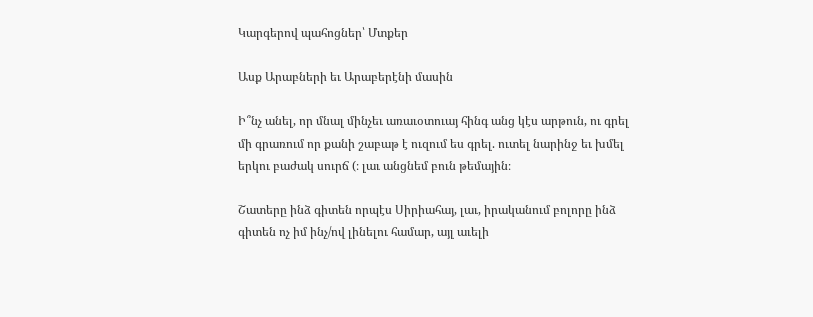Կարգերով պահոցներ՝ Մտքեր

Ասք Արաբների եւ Արաբերէնի մասին

Ի՞նչ անել, որ մնալ մինչեւ առաւօտուայ հինգ անց կէս արթուն, ու գրել մի գրառում որ քանի շաբաթ է ուզում ես գրել. ուտել նարինջ եւ խմել երկու բաժակ սուրճ (։ լաւ անցնեմ բուն թեմային։

Շատերը ինձ գիտեն որպէս Սիրիահայ, լաւ, իրականում բոլորը ինձ գիտեն ոչ իմ ինչ/ով լինելու համար, այլ աւելի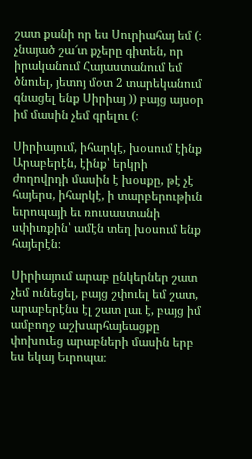շատ քանի որ ես Սուրիահայ եմ (։ չնայած շա՜տ քչերը գիտեն, որ իրականում Հայաստանում եմ ծնուել, յետոյ մօտ 2 տարեկանում գնացել ենք Սիրիայ )) բայց այսօր իմ մասին չեմ գրելու (։

Սիրիայում, իհարկէ, խօսում էինք Արաբերէն, էինք՝ երկրի ժողովրդի մասին է խօսքը, թէ չէ հայերս, իհարկէ, ի տարբերութիւն եւրոպայի եւ ռուսաստանի սփիւռքին՝ ամէն տեղ խօսում ենք հայերէն։

Սիրիայում արաբ ընկերներ շատ չեմ ունեցել, բայց շփուել եմ շատ, արաբերէնս էլ շատ լաւ է, բայց իմ ամբողջ աշխարհայեացքը փոխուեց արաբների մասին երբ ես եկայ Եւրոպա։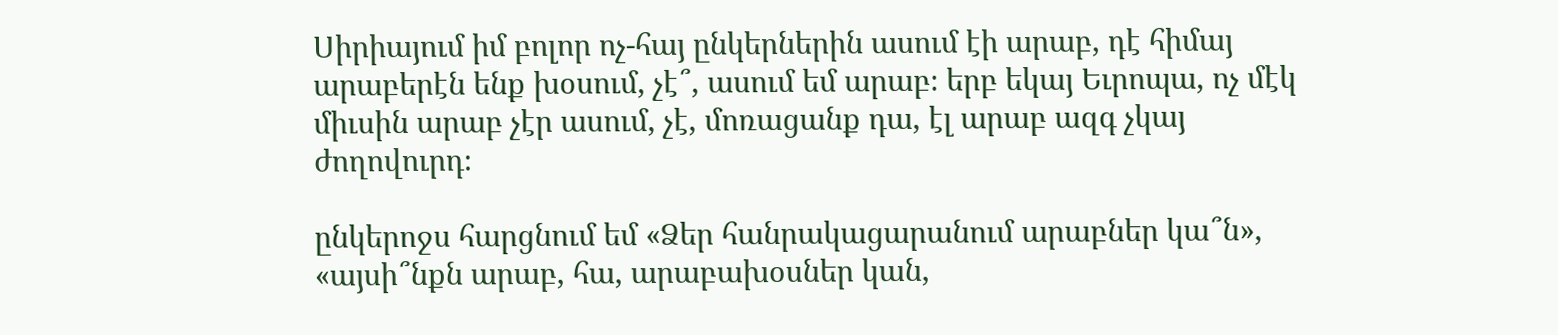Սիրիայում իմ բոլոր ոչ-հայ ընկերներին ասում էի արաբ, դէ հիմայ արաբերէն ենք խօսում, չէ՞, ասում եմ արաբ։ երբ եկայ Եւրոպա, ոչ մէկ միւսին արաբ չէր ասում, չէ, մոռացանք դա, էլ արաբ ազգ չկայ ժողովուրդ։

ընկերոջս հարցնում եմ «Ձեր հանրակացարանում արաբներ կա՞ն», «այսի՞նքն արաբ, հա, արաբախօսներ կան,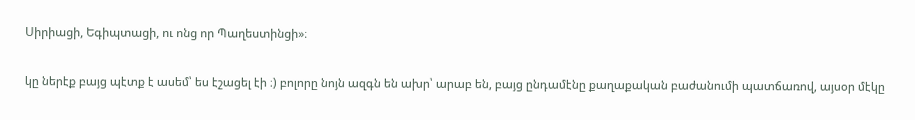Սիրիացի, Եգիպտացի, ու ոնց որ Պաղեստինցի»։

կը ներէք բայց պէտք է ասեմ՝ ես էշացել էի ։) բոլորը նոյն ազգն են ախր՝ արաբ են, բայց ընդամէնը քաղաքական բաժանումի պատճառով, այսօր մէկը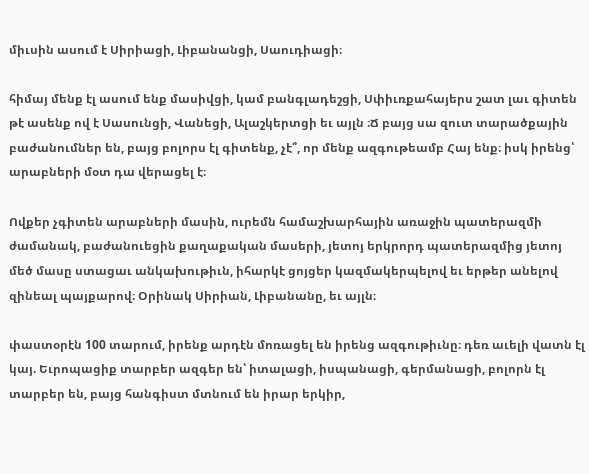միւսին ասում է Սիրիացի, Լիբանանցի, Սաուդիացի։

հիմայ մենք էլ ասում ենք մասիվցի, կամ բանգլադեշցի, Սփիւռքահայերս շատ լաւ գիտեն թէ ասենք ով է Սասունցի, Վանեցի, Ալաշկերտցի եւ այլն ։Ճ բայց սա զուտ տարածքային բաժանումներ են, բայց բոլորս էլ գիտենք, չէ՞, որ մենք ազգութեամբ Հայ ենք։ իսկ իրենց՝ արաբների մօտ դա վերացել է։

Ովքեր չգիտեն արաբների մասին, ուրեմն համաշխարհային առաջին պատերազմի ժամանակ, բաժանուեցին քաղաքական մասերի, յետոյ երկրորդ պատերազմից յետոյ մեծ մասը ստացաւ անկախութիւն, իհարկէ ցոյցեր կազմակերպելով եւ երթեր անելով զինեալ պայքարով։ Օրինակ Սիրիան, Լիբանանը, եւ այլն։

փաստօրէն 100 տարում, իրենք արդէն մոռացել են իրենց ազգութիւնը։ դեռ աւելի վատն էլ կայ. Եւրոպացիք տարբեր ազգեր են՝ իտալացի, իսպանացի, գերմանացի, բոլորն էլ տարբեր են, բայց հանգիստ մտնում են իրար երկիր,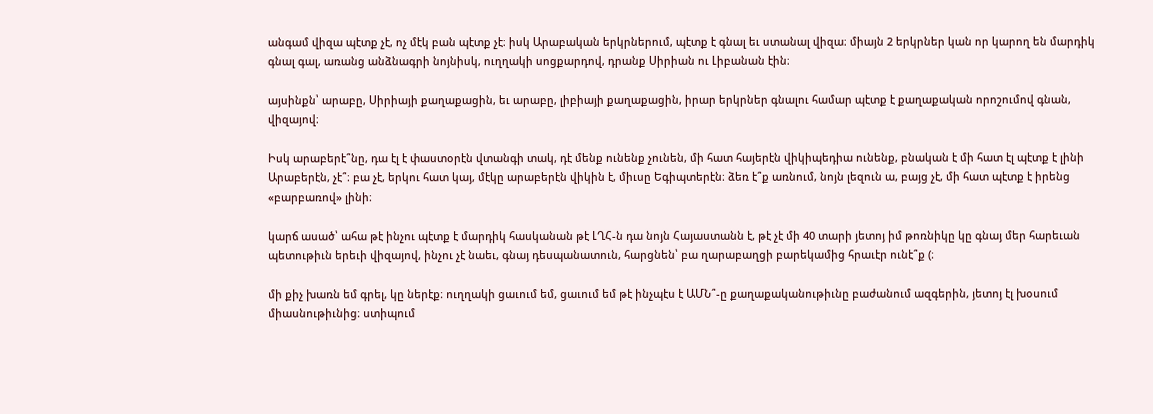անգամ վիզա պէտք չէ, ոչ մէկ բան պէտք չէ։ իսկ Արաբական երկրներում, պէտք է գնալ եւ ստանալ վիզա։ միայն 2 երկրներ կան որ կարող են մարդիկ գնալ գալ, առանց անձնագրի նոյնիսկ, ուղղակի սոցքարդով, դրանք Սիրիան ու Լիբանան էին։

այսինքն՝ արաբը, Սիրիայի քաղաքացին, եւ արաբը, լիբիայի քաղաքացին, իրար երկրներ գնալու համար պէտք է քաղաքական որոշումով գնան, վիզայով։

Իսկ արաբերէ՞նը, դա էլ է փաստօրէն վտանգի տակ, դէ մենք ունենք չունեն, մի հատ հայերէն վիկիպեդիա ունենք, բնական է մի հատ էլ պէտք է լինի Արաբերէն, չէ՞։ բա չէ, երկու հատ կայ, մէկը արաբերէն վիկին է, միւսը Եգիպտերէն։ ձեռ է՞ք առնում, նոյն լեզուն ա, բայց չէ, մի հատ պէտք է իրենց «բարբառով» լինի։

կարճ ասած՝ ահա թէ ինչու պէտք է մարդիկ հասկանան թէ ԼՂՀ-ն դա նոյն Հայաստանն է, թէ չէ մի 40 տարի յետոյ իմ թոռնիկը կը գնայ մեր հարեւան պետութիւն երեւի վիզայով, ինչու չէ նաեւ, գնայ դեսպանատուն, հարցնեն՝ բա ղարաբաղցի բարեկամից հրաւէր ունէ՞ք (։

մի քիչ խառն եմ գրել, կը ներէք։ ուղղակի ցաւում եմ, ցաւում եմ թէ ինչպէս է ԱՄՆ՞-ը քաղաքականութիւնը բաժանում ազգերին, յետոյ էլ խօսում միասնութիւնից։ ստիպում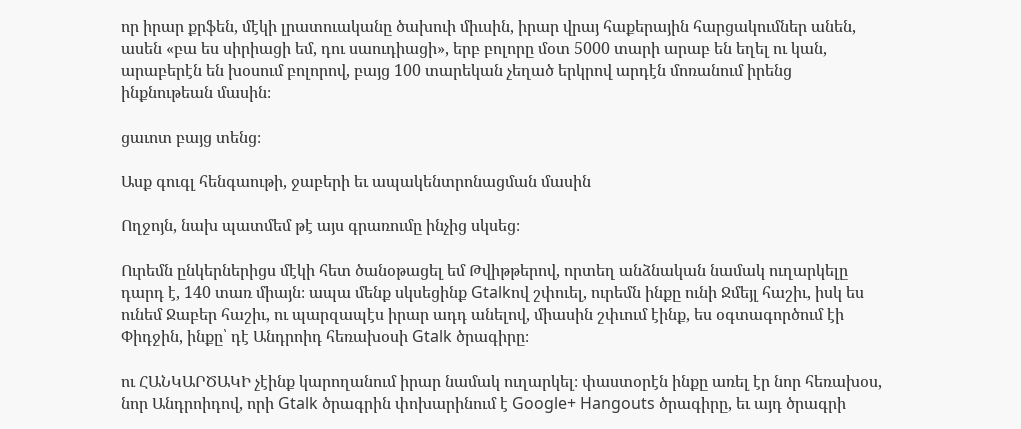որ իրար քրֆեն, մէկի լրատուականը ծախուի միւսին, իրար վրայ հաքերային հարցակումներ անեն, ասեն «բա ես սիրիացի եմ, դու սաուդիացի», երբ բոլորը մօտ 5000 տարի արաբ են եղել ու կան, արաբերէն են խօսում բոլորով, բայց 100 տարեկան չեղած երկրով արդէն մոռանում իրենց ինքնութեան մասին։

ցաւոտ բայց տենց։

Ասք գուգլ հենգաութի, ջաբերի եւ ապակենտրոնացման մասին

Ողջոյն, նախ պատմեմ թէ այս գրառումը ինչից սկսեց։

Ուրեմն ընկերներիցս մէկի հետ ծանօթացել եմ Թվիթթերով, որտեղ անձնական նամակ ուղարկելը դարդ է, 140 տառ միայն։ ապա մենք սկսեցինք Gtalkով շփուել, ուրեմն ինքը ունի Ջմեյլ հաշիւ, իսկ ես ունեմ Ջաբեր հաշիւ, ու պարզապէս իրար ադդ անելով, միասին շփւում էինք, ես օգտագործում էի Փիդջին, ինքը՝ դէ Անդրոիդ հեռախօսի Gtalk ծրագիրը։

ու ՀԱՆԿԱՐԾԱԿԻ չէինք կարողանում իրար նամակ ուղարկել։ փաստօրէն ինքը առել էր նոր հեռախօս, նոր Անդրոիդով, որի Gtalk ծրագրին փոխարինում է Google+ Hangouts ծրագիրը, եւ այդ ծրագրի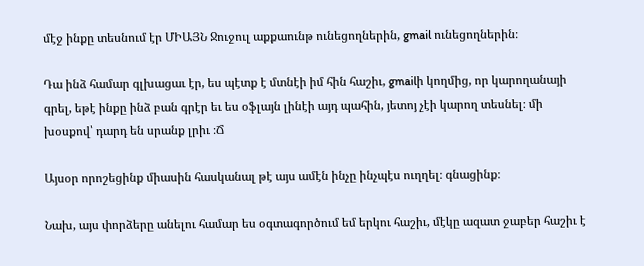մէջ ինքը տեսնում էր ՄԻԱՅՆ Ջուջուլ աքքաունթ ունեցողներին, gmail ունեցողներին։

Դա ինձ համար գլխացաւ էր, ես պէտք է մտնէի իմ հին հաշիւ, gmailի կողմից, որ կարողանայի գրել, եթէ ինքը ինձ բան գրէր եւ ես օֆլայն լինէի այդ պահին, յետոյ չէի կարող տեսնել։ մի խօսքով՝ դարդ են սրանք լրիւ ։Ճ

Այսօր որոշեցինք միասին հասկանալ թէ այս ամէն ինչը ինչպէս ուղղել։ գնացինք։

Նախ, այս փորձերը անելու համար ես օգտագործում եմ երկու հաշիւ, մէկը ազատ ջաբեր հաշիւ է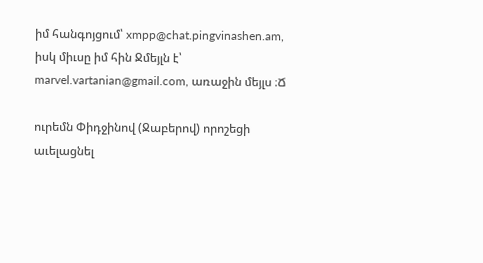իմ հանգոյցում՝ xmpp@chat.pingvinashen.am, իսկ միւսը իմ հին Ջմեյլն է՝ marvel.vartanian@gmail.com, առաջին մեյլս ։Ճ

ուրեմն Փիդջինով (Ջաբերով) որոշեցի աւելացնել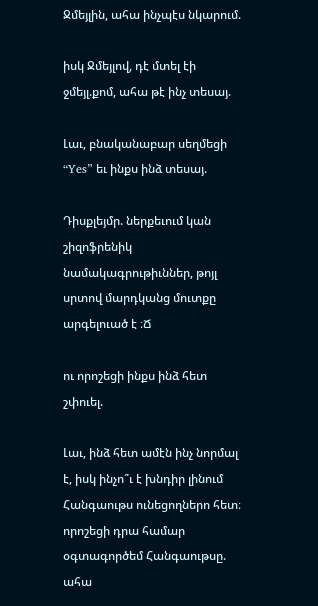Ջմեյլին, ահա ինչպէս նկարում.

իսկ Ջմեյլով, դէ մտել էի ջմեյլ.քոմ, ահա թէ ինչ տեսայ.

Լաւ, բնականաբար սեղմեցի “Yes” եւ ինքս ինձ տեսայ.

Դիսքլեյմր. ներքեւում կան շիզոֆրենիկ նամակագրութիւններ, թոյլ սրտով մարդկանց մուտքը արգելուած է ։Ճ

ու որոշեցի ինքս ինձ հետ շփուել.

Լաւ, ինձ հետ ամէն ինչ նորմալ է, իսկ ինչո՞ւ է խնդիր լինում Հանգաութս ունեցողներո հետ։ որոշեցի դրա համար օգտագործեմ Հանգաութսը. ահա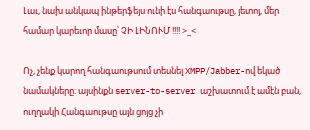Լաւ, նախ անկապ ինթերֆեյս ունի էս հանգաութսը, յետոյ, մեր համար կարեւոր մասը՝ ՉԻ ԼԻՆՈՒՄ !!!! >_<

Ոչ, չենք կարող հանգաութսում տեսնել XMPP/Jabber-ով եկած նամակները։ այսինքն server-to-server աշխատում է ամէն բան, ուղղակի Հանգաութսը այն ցոյց չի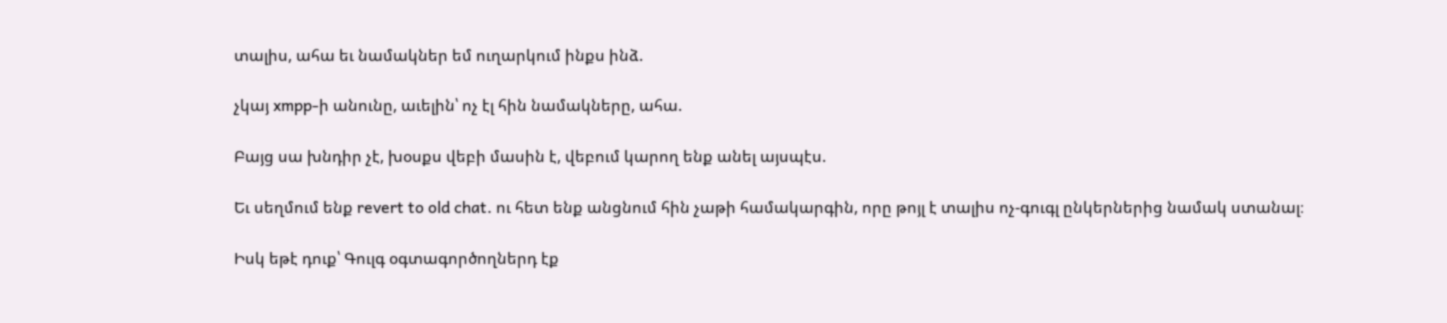տալիս, ահա եւ նամակներ եմ ուղարկում ինքս ինձ.

չկայ xmpp-ի անունը, աւելին՝ ոչ էլ հին նամակները, ահա.

Բայց սա խնդիր չէ, խօսքս վեբի մասին է, վեբում կարող ենք անել այսպէս.

Եւ սեղմում ենք revert to old chat. ու հետ ենք անցնում հին չաթի համակարգին, որը թոյլ է տալիս ոչ-գուգլ ընկերներից նամակ ստանալ։

Իսկ եթէ դուք՝ Գուլգ օգտագործողներդ էք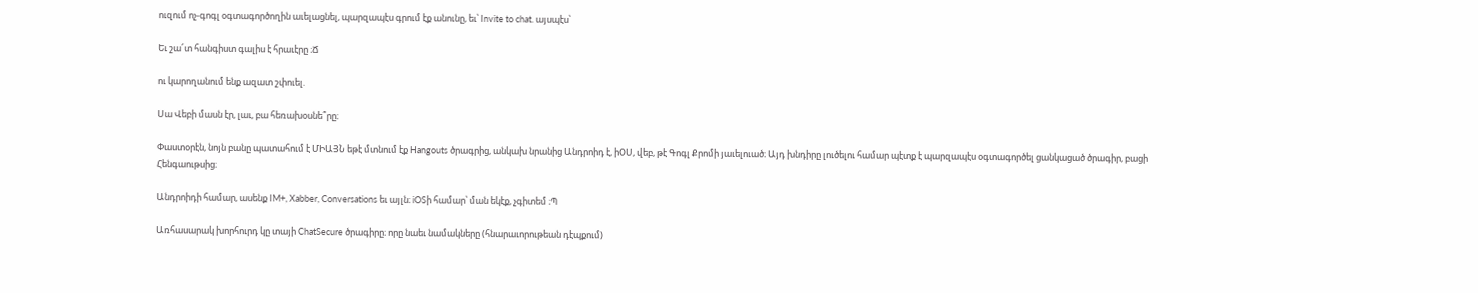ուզում ոչ-գոգլ օգտագործողին աւելացնել, պարզապէս գրում էք անունը, եւ՝ Invite to chat. այսպէս՝

Եւ շա՜տ հանգիստ գալիս է հրաւէրը ։Ճ

ու կարողանում ենք ազատ շփուել.

Սա Վեբի մասն էր, լաւ, բա հեռախօսնե՞րը։

Փաստօրէն, նոյն բանը պատահում է ՄԻԱՅՆ եթէ մտնում էք Hangouts ծրագրից, անկախ նրանից Անդրոիդ է, իՕՍ, վեբ, թէ Գոգլ Քրոմի յաւելուած։ Այդ խնդիրը լուծելու համար պէտք է պարզապէս օգտագործել ցանկացած ծրագիր, բացի Հենգաութսից։

Անդրոիդի համար, ասենք IM+, Xabber, Conversations եւ այլն։ iOSի համար՝ ման եկէք, չգիտեմ ։Պ

Առհասարակ խորհուրդ կը տայի ChatSecure ծրագիրը։ որը նաեւ նամակները (հնարաւորութեան դէպքում)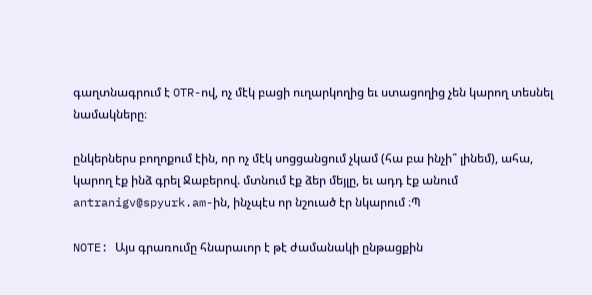գաղտնագրում է OTR-ով, ոչ մէկ բացի ուղարկողից եւ ստացողից չեն կարող տեսնել նամակները։

ընկերներս բողոքում էին, որ ոչ մէկ սոցցանցում չկամ (հա բա ինչի՞ լինեմ), ահա, կարող էք ինձ գրել Ջաբերով. մտնում էք ձեր մեյլը, եւ ադդ էք անում antranigv@spyurk.am-ին, ինչպէս որ նշուած էր նկարում ։Պ

NOTE: Այս գրառումը հնարաւոր է թէ ժամանակի ընթացքին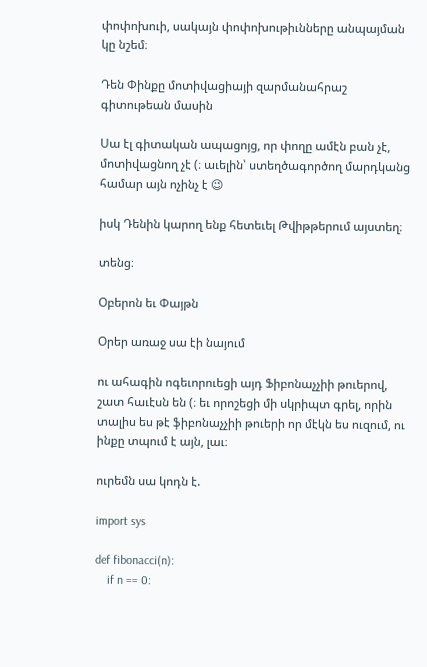փոփոխուի, սակայն փոփոխութիւնները անպայման կը նշեմ։

Դեն Փինքը մոտիվացիայի զարմանահրաշ գիտութեան մասին

Սա էլ գիտական ապացոյց, որ փողը ամէն բան չէ, մոտիվացնող չէ (։ աւելին՝ ստեղծագործող մարդկանց համար այն ոչինչ է 😉

իսկ Դենին կարող ենք հետեւել Թվիթթերում այստեղ։

տենց։

Օբերոն եւ Փայթն

Օրեր առաջ սա էի նայում

ու ահագին ոգեւորուեցի այդ Ֆիբոնաչչիի թուերով, շատ հաւէսն են (։ եւ որոշեցի մի սկրիպտ գրել, որին տալիս ես թէ ֆիբոնաչչիի թուերի որ մէկն ես ուզում, ու ինքը տպում է այն, լաւ։

ուրեմն սա կոդն է.

import sys

def fibonacci(n):
    if n == 0: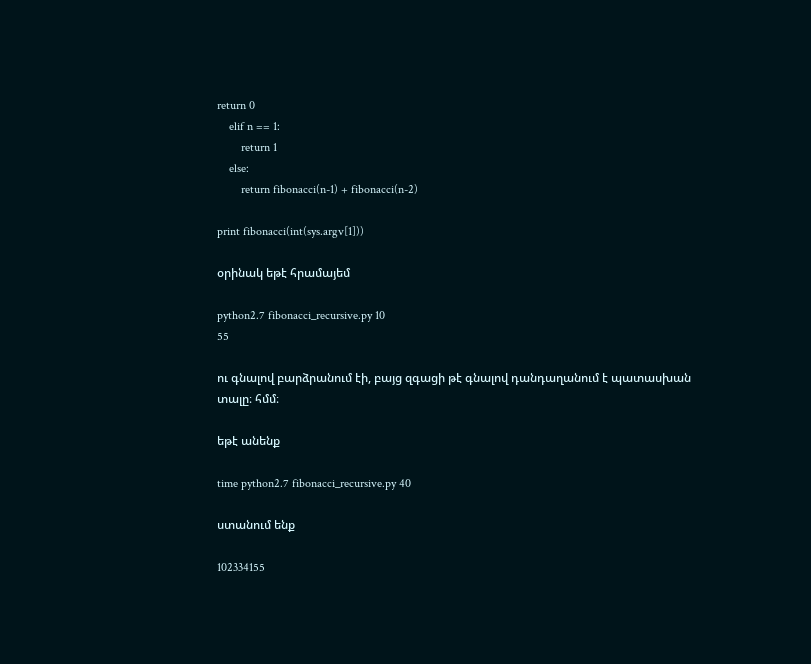return 0
    elif n == 1:
        return 1
    else:
        return fibonacci(n-1) + fibonacci(n-2)

print fibonacci(int(sys.argv[1]))

օրինակ եթէ հրամայեմ

python2.7 fibonacci_recursive.py 10
55

ու գնալով բարձրանում էի, բայց զգացի թէ գնալով դանդաղանում է պատասխան տալը։ հմմ։

եթէ անենք

time python2.7 fibonacci_recursive.py 40

ստանում ենք

102334155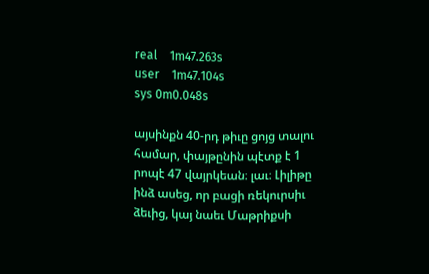real    1m47.263s
user    1m47.104s
sys 0m0.048s

այսինքն 40-րդ թիւը ցոյց տալու համար, փայթընին պէտք է 1 րոպէ 47 վայրկեան։ լաւ։ Լիլիթը ինձ ասեց, որ բացի ռեկուրսիւ ձեւից, կայ նաեւ Մաթրիքսի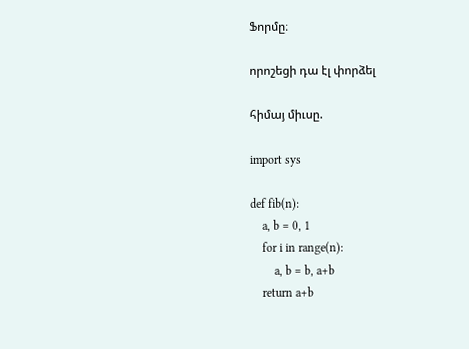Ֆորմը։

որոշեցի դա էլ փորձել

հիմայ միւսը.

import sys

def fib(n):
    a, b = 0, 1
    for i in range(n):
        a, b = b, a+b
    return a+b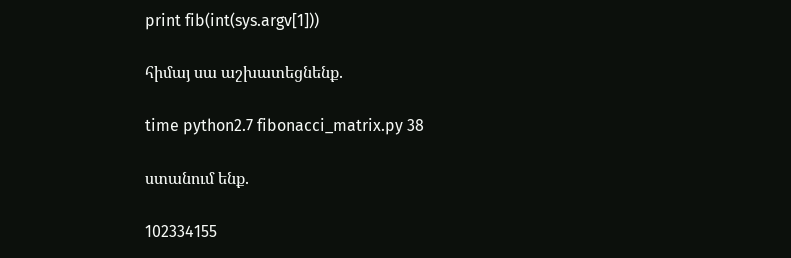print fib(int(sys.argv[1]))

հիմայ սա աշխատեցնենք.

time python2.7 fibonacci_matrix.py 38

ստանում ենք.

102334155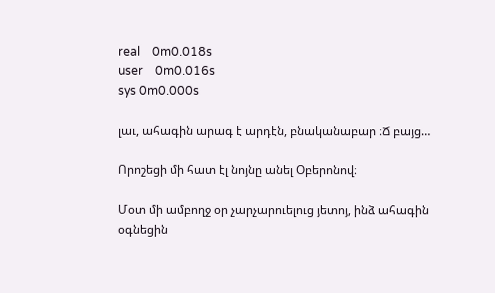real    0m0.018s
user    0m0.016s
sys 0m0.000s

լաւ, ահագին արագ է արդէն, բնականաբար ։Ճ բայց…

Որոշեցի մի հատ էլ նոյնը անել Օբերոնով։

Մօտ մի ամբողջ օր չարչարուելուց յետոյ, ինձ ահագին օգնեցին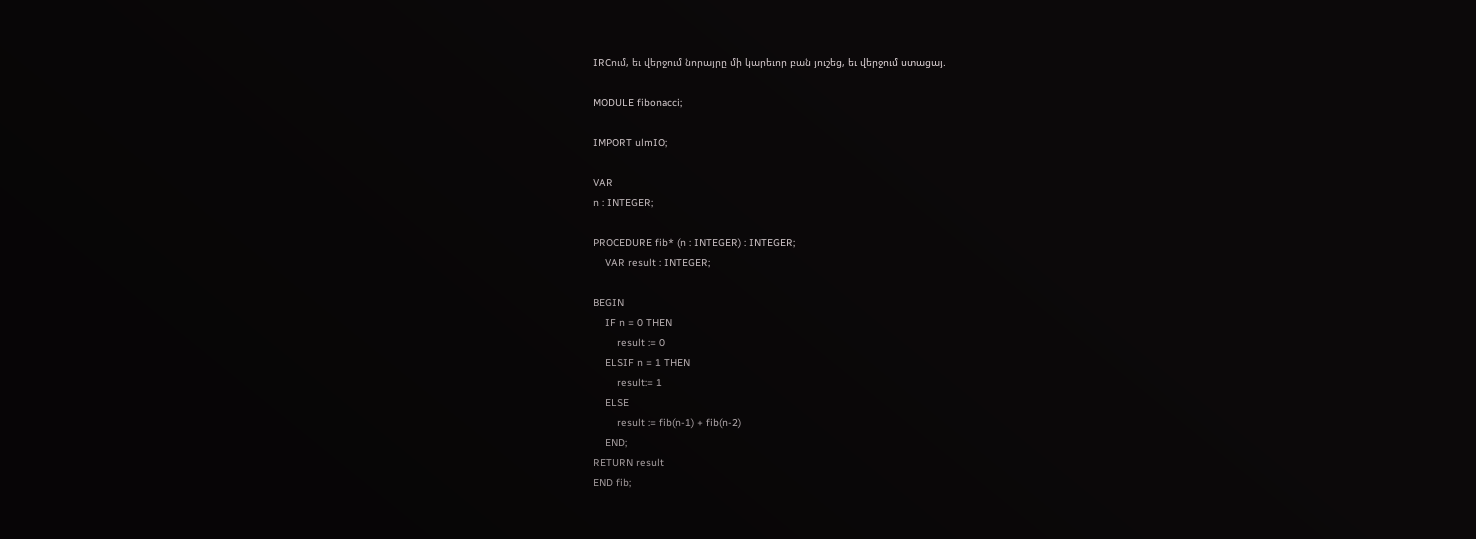IRCում, եւ վերջում նորայրը մի կարեւոր բան յուշեց, եւ վերջում ստացայ.

MODULE fibonacci;

IMPORT ulmIO;

VAR
n : INTEGER;

PROCEDURE fib* (n : INTEGER) : INTEGER;
    VAR result : INTEGER;

BEGIN
    IF n = 0 THEN
        result := 0
    ELSIF n = 1 THEN
        result:= 1
    ELSE
        result := fib(n-1) + fib(n-2)
    END;
RETURN result
END fib;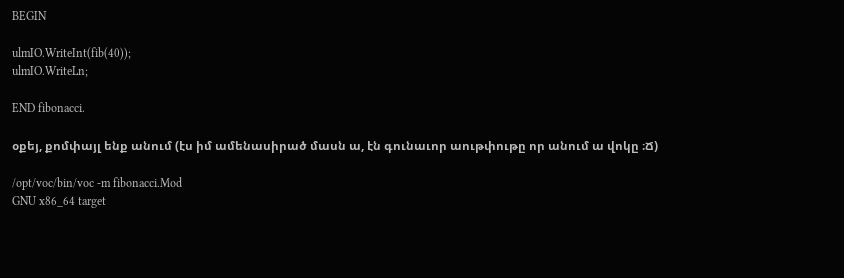BEGIN

ulmIO.WriteInt(fib(40));
ulmIO.WriteLn;

END fibonacci.

օքեյ, քոմփայլ ենք անում (էս իմ ամենասիրած մասն ա, էն գունաւոր աութփութը որ անում ա վոկը ։Ճ)

/opt/voc/bin/voc -m fibonacci.Mod
GNU x86_64 target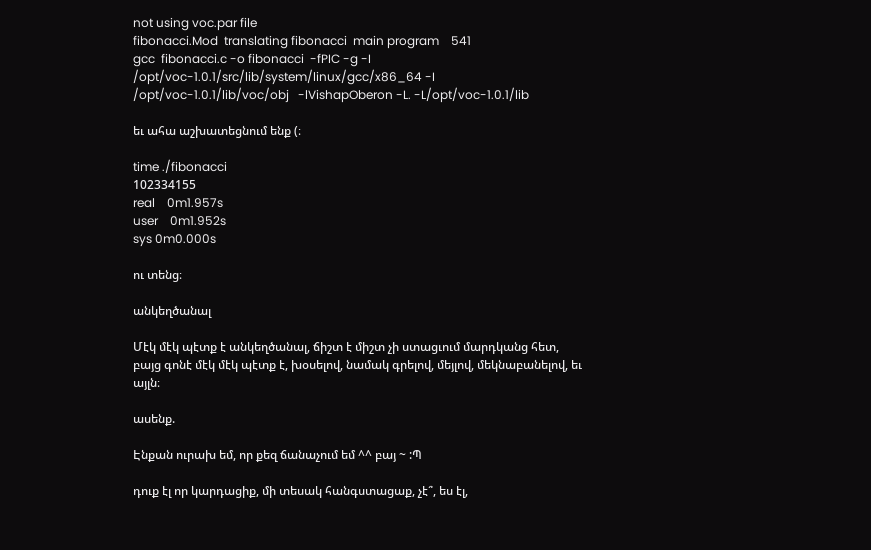not using voc.par file
fibonacci.Mod  translating fibonacci  main program    541
gcc  fibonacci.c -o fibonacci  -fPIC -g -I /opt/voc-1.0.1/src/lib/system/linux/gcc/x86_64 -I /opt/voc-1.0.1/lib/voc/obj   -lVishapOberon -L. -L/opt/voc-1.0.1/lib

եւ ահա աշխատեցնում ենք (։

time ./fibonacci
102334155
real    0m1.957s
user    0m1.952s
sys 0m0.000s

ու տենց։

անկեղծանալ

Մէկ մէկ պէտք է անկեղծանալ, ճիշտ է միշտ չի ստացւում մարդկանց հետ, բայց գոնէ մէկ մէկ պէտք է, խօսելով, նամակ գրելով, մեյլով, մեկնաբանելով, եւ այլն։

ասենք.

Էնքան ուրախ եմ, որ քեզ ճանաչում եմ ^^ բայ ~ :Պ

դուք էլ որ կարդացիք, մի տեսակ հանգստացաք, չէ՞, ես էլ,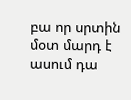բա որ սրտին մօտ մարդ է ասում դա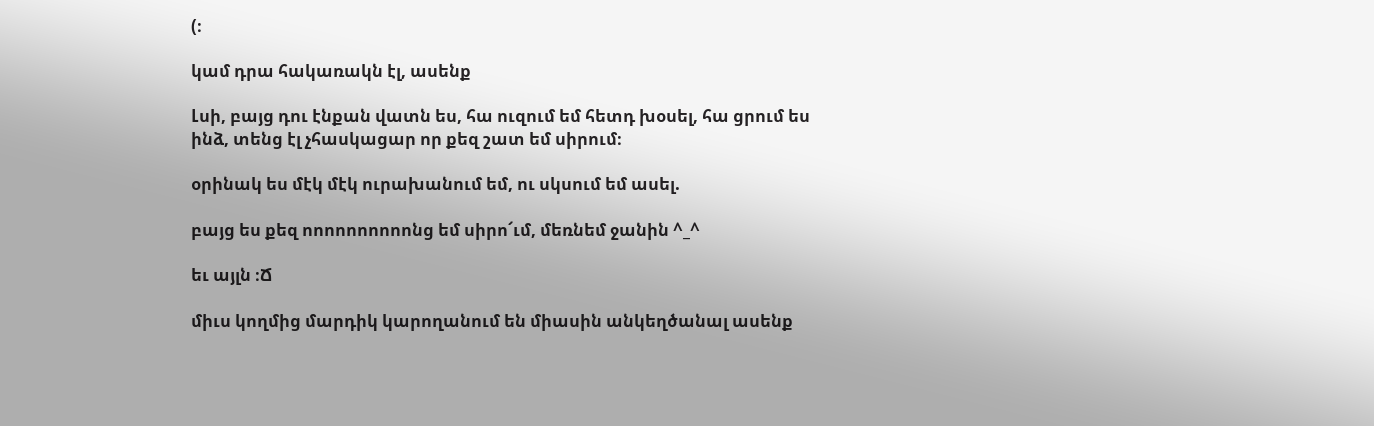(։

կամ դրա հակառակն էլ, ասենք

Լսի, բայց դու էնքան վատն ես, հա ուզում եմ հետդ խօսել, հա ցրում ես ինձ, տենց էլ չհասկացար որ քեզ շատ եմ սիրում։

օրինակ ես մէկ մէկ ուրախանում եմ, ու սկսում եմ ասել.

բայց ես քեզ ոոոոոոոոոոնց եմ սիրո՜ւմ, մեռնեմ ջանին ^_^

եւ այլն ։Ճ

միւս կողմից մարդիկ կարողանում են միասին անկեղծանալ ասենք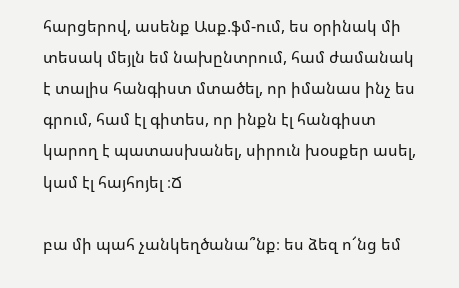հարցերով, ասենք Ասք.ֆմ-ում, ես օրինակ մի տեսակ մեյլն եմ նախընտրում, համ ժամանակ է տալիս հանգիստ մտածել, որ իմանաս ինչ ես գրում, համ էլ գիտես, որ ինքն էլ հանգիստ կարող է պատասխանել, սիրուն խօսքեր ասել, կամ էլ հայհոյել ։Ճ

բա մի պահ չանկեղծանա՞նք։ ես ձեզ ո՜նց եմ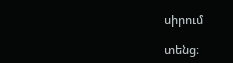սիրում

տենց։